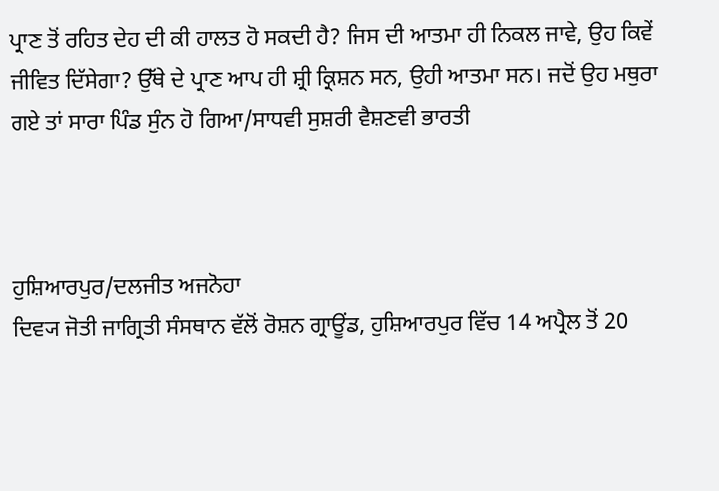ਪ੍ਰਾਣ ਤੋਂ ਰਹਿਤ ਦੇਹ ਦੀ ਕੀ ਹਾਲਤ ਹੋ ਸਕਦੀ ਹੈ? ਜਿਸ ਦੀ ਆਤਮਾ ਹੀ ਨਿਕਲ ਜਾਵੇ, ਉਹ ਕਿਵੇਂ ਜੀਵਿਤ ਦਿੱਸੇਗਾ? ਉੱਥੇ ਦੇ ਪ੍ਰਾਣ ਆਪ ਹੀ ਸ਼੍ਰੀ ਕ੍ਰਿਸ਼ਨ ਸਨ, ਉਹੀ ਆਤਮਾ ਸਨ। ਜਦੋਂ ਉਹ ਮਥੁਰਾ ਗਏ ਤਾਂ ਸਾਰਾ ਪਿੰਡ ਸੁੰਨ ਹੋ ਗਿਆ/ਸਾਧਵੀ ਸੁਸ਼ਰੀ ਵੈਸ਼ਣਵੀ ਭਾਰਤੀ



ਹੁਸ਼ਿਆਰਪੁਰ/ਦਲਜੀਤ ਅਜਨੋਹਾ
ਦਿਵ੍ਯ ਜੋਤੀ ਜਾਗ੍ਰਿਤੀ ਸੰਸਥਾਨ ਵੱਲੋਂ ਰੋਸ਼ਨ ਗ੍ਰਾਊਂਡ, ਹੁਸ਼ਿਆਰਪੁਰ ਵਿੱਚ 14 ਅਪ੍ਰੈਲ ਤੋਂ 20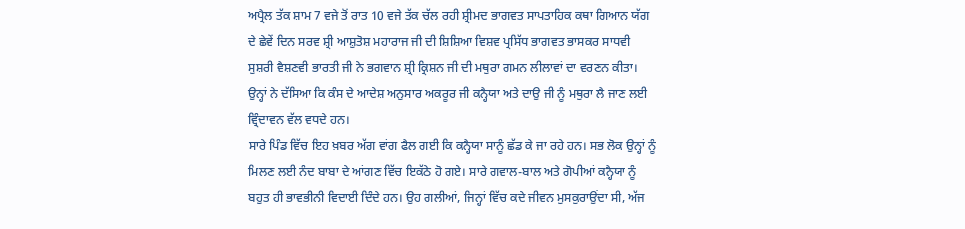ਅਪ੍ਰੈਲ ਤੱਕ ਸ਼ਾਮ 7 ਵਜੇ ਤੋਂ ਰਾਤ 10 ਵਜੇ ਤੱਕ ਚੱਲ ਰਹੀ ਸ਼੍ਰੀਮਦ ਭਾਗਵਤ ਸਾਪਤਾਹਿਕ ਕਥਾ ਗਿਆਨ ਯੱਗ ਦੇ ਛੇਵੇਂ ਦਿਨ ਸਰਵ ਸ਼੍ਰੀ ਆਸ਼ੁਤੋਸ਼ ਮਹਾਰਾਜ ਜੀ ਦੀ ਸ਼ਿਸ਼ਿਆ ਵਿਸ਼ਵ ਪ੍ਰਸਿੱਧ ਭਾਗਵਤ ਭਾਸਕਰ ਸਾਧਵੀ ਸੁਸ਼ਰੀ ਵੈਸ਼ਣਵੀ ਭਾਰਤੀ ਜੀ ਨੇ ਭਗਵਾਨ ਸ਼੍ਰੀ ਕ੍ਰਿਸ਼ਨ ਜੀ ਦੀ ਮਥੁਰਾ ਗਮਨ ਲੀਲਾਵਾਂ ਦਾ ਵਰਣਨ ਕੀਤਾ। ਉਨ੍ਹਾਂ ਨੇ ਦੱਸਿਆ ਕਿ ਕੰਸ ਦੇ ਆਦੇਸ਼ ਅਨੁਸਾਰ ਅਕਰੂਰ ਜੀ ਕਨ੍ਹੈਯਾ ਅਤੇ ਦਾਉ ਜੀ ਨੂੰ ਮਥੁਰਾ ਲੈ ਜਾਣ ਲਈ ਵ੍ਰਿੰਦਾਵਨ ਵੱਲ ਵਧਦੇ ਹਨ।
ਸਾਰੇ ਪਿੰਡ ਵਿੱਚ ਇਹ ਖ਼ਬਰ ਅੱਗ ਵਾਂਗ ਫੈਲ ਗਈ ਕਿ ਕਨ੍ਹੈਯਾ ਸਾਨੂੰ ਛੱਡ ਕੇ ਜਾ ਰਹੇ ਹਨ। ਸਭ ਲੋਕ ਉਨ੍ਹਾਂ ਨੂੰ ਮਿਲਣ ਲਈ ਨੰਦ ਬਾਬਾ ਦੇ ਆਂਗਣ ਵਿੱਚ ਇਕੱਠੇ ਹੋ ਗਏ। ਸਾਰੇ ਗਵਾਲ-ਬਾਲ ਅਤੇ ਗੋਪੀਆਂ ਕਨ੍ਹੈਯਾ ਨੂੰ ਬਹੁਤ ਹੀ ਭਾਵਭੀਨੀ ਵਿਦਾਈ ਦਿੰਦੇ ਹਨ। ਉਹ ਗਲੀਆਂ, ਜਿਨ੍ਹਾਂ ਵਿੱਚ ਕਦੇ ਜੀਵਨ ਮੁਸਕੁਰਾਉਂਦਾ ਸੀ, ਅੱਜ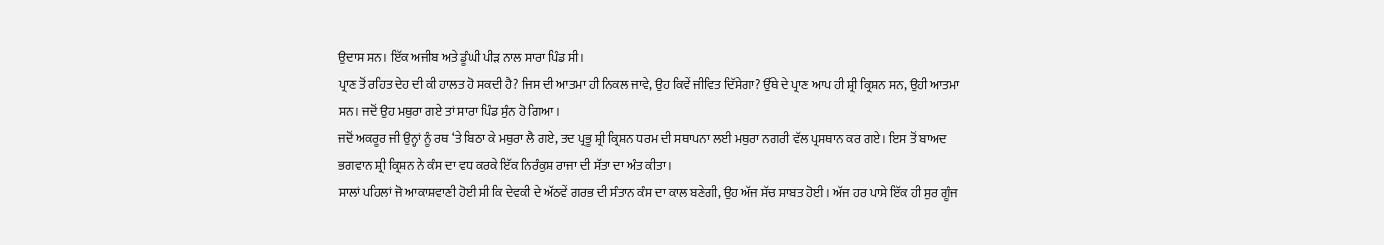ਉਦਾਸ ਸਨ। ਇੱਕ ਅਜੀਬ ਅਤੇ ਡੂੰਘੀ ਪੀੜ ਨਾਲ ਸਾਰਾ ਪਿੰਡ ਸੀ।
ਪ੍ਰਾਣ ਤੋਂ ਰਹਿਤ ਦੇਹ ਦੀ ਕੀ ਹਾਲਤ ਹੋ ਸਕਦੀ ਹੈ? ਜਿਸ ਦੀ ਆਤਮਾ ਹੀ ਨਿਕਲ ਜਾਵੇ, ਉਹ ਕਿਵੇਂ ਜੀਵਿਤ ਦਿੱਸੇਗਾ? ਉੱਥੇ ਦੇ ਪ੍ਰਾਣ ਆਪ ਹੀ ਸ਼੍ਰੀ ਕ੍ਰਿਸ਼ਨ ਸਨ, ਉਹੀ ਆਤਮਾ ਸਨ। ਜਦੋਂ ਉਹ ਮਥੁਰਾ ਗਏ ਤਾਂ ਸਾਰਾ ਪਿੰਡ ਸੁੰਨ ਹੋ ਗਿਆ।
ਜਦੋਂ ਅਕਰੂਰ ਜੀ ਉਨ੍ਹਾਂ ਨੂੰ ਰਥ ‘ਤੇ ਬਿਠਾ ਕੇ ਮਥੁਰਾ ਲੈ ਗਏ, ਤਦ ਪ੍ਰਭੂ ਸ਼੍ਰੀ ਕ੍ਰਿਸ਼ਨ ਧਰਮ ਦੀ ਸਥਾਪਨਾ ਲਈ ਮਥੁਰਾ ਨਗਰੀ ਵੱਲ ਪ੍ਰਸਥਾਨ ਕਰ ਗਏ। ਇਸ ਤੋਂ ਬਾਅਦ ਭਗਵਾਨ ਸ਼੍ਰੀ ਕ੍ਰਿਸ਼ਨ ਨੇ ਕੰਸ ਦਾ ਵਧ ਕਰਕੇ ਇੱਕ ਨਿਰੰਕੁਸ਼ ਰਾਜਾ ਦੀ ਸੱਤਾ ਦਾ ਅੰਤ ਕੀਤਾ।
ਸਾਲਾਂ ਪਹਿਲਾਂ ਜੋ ਆਕਾਸ਼ਵਾਣੀ ਹੋਈ ਸੀ ਕਿ ਦੇਵਕੀ ਦੇ ਅੱਠਵੇਂ ਗਰਭ ਦੀ ਸੰਤਾਨ ਕੰਸ ਦਾ ਕਾਲ ਬਣੇਗੀ, ਉਹ ਅੱਜ ਸੱਚ ਸਾਬਤ ਹੋਈ। ਅੱਜ ਹਰ ਪਾਸੇ ਇੱਕ ਹੀ ਸੁਰ ਗੂੰਜ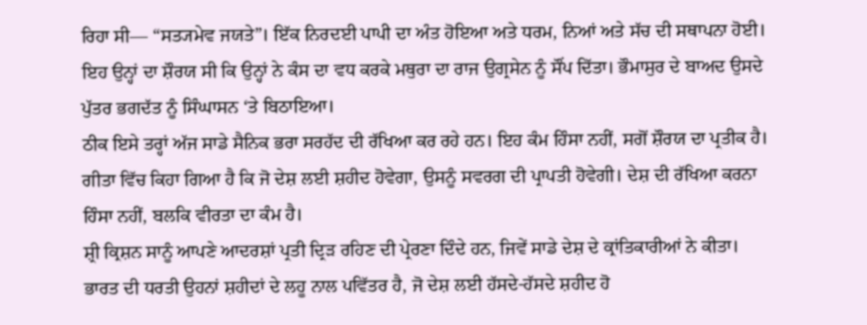ਰਿਹਾ ਸੀ— “ਸਤ੍ਯਮੇਵ ਜਯਤੇ”। ਇੱਕ ਨਿਰਦਈ ਪਾਪੀ ਦਾ ਅੰਤ ਹੋਇਆ ਅਤੇ ਧਰਮ, ਨਿਆਂ ਅਤੇ ਸੱਚ ਦੀ ਸਥਾਪਨਾ ਹੋਈ।
ਇਹ ਉਨ੍ਹਾਂ ਦਾ ਸ਼ੌਰਯ ਸੀ ਕਿ ਉਨ੍ਹਾਂ ਨੇ ਕੰਸ ਦਾ ਵਧ ਕਰਕੇ ਮਥੁਰਾ ਦਾ ਰਾਜ ਉਗ੍ਰਸੇਨ ਨੂੰ ਸੌਂਪ ਦਿੱਤਾ। ਭੌਮਾਸੁਰ ਦੇ ਬਾਅਦ ਉਸਦੇ ਪੁੱਤਰ ਭਗਦੱਤ ਨੂੰ ਸਿੰਘਾਸਨ ‘ਤੇ ਬਿਠਾਇਆ।
ਠੀਕ ਇਸੇ ਤਰ੍ਹਾਂ ਅੱਜ ਸਾਡੇ ਸੈਨਿਕ ਭਰਾ ਸਰਹੱਦ ਦੀ ਰੱਖਿਆ ਕਰ ਰਹੇ ਹਨ। ਇਹ ਕੰਮ ਹਿੰਸਾ ਨਹੀਂ, ਸਗੋਂ ਸ਼ੌਰਯ ਦਾ ਪ੍ਰਤੀਕ ਹੈ। ਗੀਤਾ ਵਿੱਚ ਕਿਹਾ ਗਿਆ ਹੈ ਕਿ ਜੋ ਦੇਸ਼ ਲਈ ਸ਼ਹੀਦ ਹੋਵੇਗਾ, ਉਸਨੂੰ ਸਵਰਗ ਦੀ ਪ੍ਰਾਪਤੀ ਹੋਵੇਗੀ। ਦੇਸ਼ ਦੀ ਰੱਖਿਆ ਕਰਨਾ ਹਿੰਸਾ ਨਹੀਂ, ਬਲਕਿ ਵੀਰਤਾ ਦਾ ਕੰਮ ਹੈ।
ਸ਼੍ਰੀ ਕ੍ਰਿਸ਼ਨ ਸਾਨੂੰ ਆਪਣੇ ਆਦਰਸ਼ਾਂ ਪ੍ਰਤੀ ਦ੍ਰਿੜ ਰਹਿਣ ਦੀ ਪ੍ਰੇਰਣਾ ਦਿੰਦੇ ਹਨ, ਜਿਵੇਂ ਸਾਡੇ ਦੇਸ਼ ਦੇ ਕ੍ਰਾਂਤਿਕਾਰੀਆਂ ਨੇ ਕੀਤਾ। ਭਾਰਤ ਦੀ ਧਰਤੀ ਉਹਨਾਂ ਸ਼ਹੀਦਾਂ ਦੇ ਲਹੂ ਨਾਲ ਪਵਿੱਤਰ ਹੈ, ਜੋ ਦੇਸ਼ ਲਈ ਹੱਸਦੇ-ਹੱਸਦੇ ਸ਼ਹੀਦ ਹੋ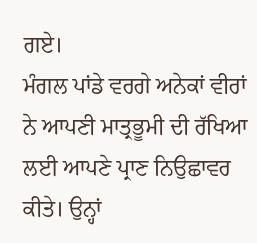ਗਏ।
ਮੰਗਲ ਪਾਂਡੇ ਵਰਗੇ ਅਨੇਕਾਂ ਵੀਰਾਂ ਨੇ ਆਪਣੀ ਮਾਤ੍ਰਭੂਮੀ ਦੀ ਰੱਖਿਆ ਲਈ ਆਪਣੇ ਪ੍ਰਾਣ ਨਿਉਛਾਵਰ ਕੀਤੇ। ਉਨ੍ਹਾਂ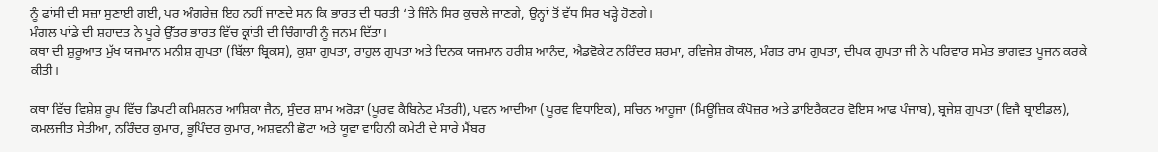ਨੂੰ ਫਾਂਸੀ ਦੀ ਸਜ਼ਾ ਸੁਣਾਈ ਗਈ, ਪਰ ਅੰਗਰੇਜ਼ ਇਹ ਨਹੀਂ ਜਾਣਦੇ ਸਨ ਕਿ ਭਾਰਤ ਦੀ ਧਰਤੀ ‘ਤੇ ਜਿੰਨੇ ਸਿਰ ਕੁਚਲੇ ਜਾਣਗੇ, ਉਨ੍ਹਾਂ ਤੋਂ ਵੱਧ ਸਿਰ ਖੜ੍ਹੇ ਹੋਣਗੇ।
ਮੰਗਲ ਪਾਂਡੇ ਦੀ ਸ਼ਹਾਦਤ ਨੇ ਪੂਰੇ ਉੱਤਰ ਭਾਰਤ ਵਿੱਚ ਕ੍ਰਾਂਤੀ ਦੀ ਚਿੰਗਾਰੀ ਨੂੰ ਜਨਮ ਦਿੱਤਾ।
ਕਥਾ ਦੀ ਸ਼ੁਰੂਆਤ ਮੁੱਖ ਯਜਮਾਨ ਮਨੀਸ਼ ਗੁਪਤਾ (ਬਿੱਲਾ ਬ੍ਰਿਕਸ), ਕੁਸ਼ਾ ਗੁਪਤਾ, ਰਾਹੁਲ ਗੁਪਤਾ ਅਤੇ ਦਿਨਕ ਯਜਮਾਨ ਹਰੀਸ਼ ਆਨੰਦ, ਐਡਵੋਕੇਟ ਨਰਿੰਦਰ ਸ਼ਰਮਾ, ਰਵਿਜੇਸ਼ ਗੋਯਲ, ਮੰਗਤ ਰਾਮ ਗੁਪਤਾ, ਦੀਪਕ ਗੁਪਤਾ ਜੀ ਨੇ ਪਰਿਵਾਰ ਸਮੇਤ ਭਾਗਵਤ ਪੂਜਨ ਕਰਕੇ ਕੀਤੀ।

ਕਥਾ ਵਿੱਚ ਵਿਸ਼ੇਸ਼ ਰੂਪ ਵਿੱਚ ਡਿਪਟੀ ਕਮਿਸ਼ਨਰ ਆਸ਼ਿਕਾ ਜੈਨ, ਸੁੰਦਰ ਸ਼ਾਮ ਅਰੋੜਾ (ਪੂਰਵ ਕੈਬਿਨੇਟ ਮੰਤਰੀ), ਪਵਨ ਆਦੀਆ (ਪੂਰਵ ਵਿਧਾਇਕ), ਸਚਿਨ ਆਹੂਜਾ (ਮਿਊਜ਼ਿਕ ਕੰਪੋਜ਼ਰ ਅਤੇ ਡਾਇਰੈਕਟਰ ਵੋਇਸ ਆਫ ਪੰਜਾਬ), ਬ੍ਰਜੇਸ਼ ਗੁਪਤਾ (ਵਿਜੈ ਬ੍ਰਾਈਡਲ), ਕਮਲਜੀਤ ਸੇਤੀਆ, ਨਰਿੰਦਰ ਕੁਮਾਰ, ਭੂਪਿੰਦਰ ਕੁਮਾਰ, ਅਸ਼ਵਨੀ ਛੋਟਾ ਅਤੇ ਯੂਵਾ ਵਾਹਿਨੀ ਕਮੇਟੀ ਦੇ ਸਾਰੇ ਮੈਂਬਰ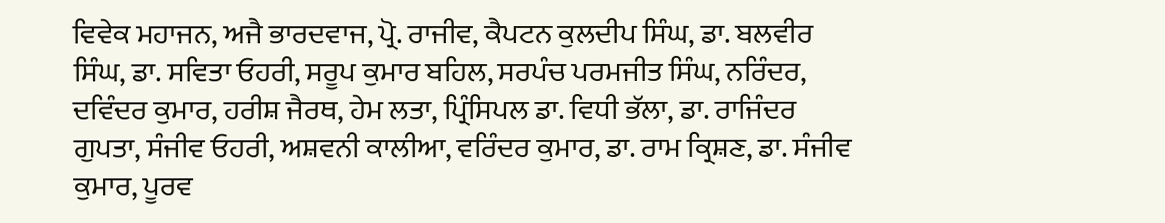ਵਿਵੇਕ ਮਹਾਜਨ, ਅਜੈ ਭਾਰਦਵਾਜ, ਪ੍ਰੋ. ਰਾਜੀਵ, ਕੈਪਟਨ ਕੁਲਦੀਪ ਸਿੰਘ, ਡਾ. ਬਲਵੀਰ ਸਿੰਘ, ਡਾ. ਸਵਿਤਾ ਓਹਰੀ, ਸਰੂਪ ਕੁਮਾਰ ਬਹਿਲ, ਸਰਪੰਚ ਪਰਮਜੀਤ ਸਿੰਘ, ਨਰਿੰਦਰ, ਦਵਿੰਦਰ ਕੁਮਾਰ, ਹਰੀਸ਼ ਜੈਰਥ, ਹੇਮ ਲਤਾ, ਪ੍ਰਿੰਸਿਪਲ ਡਾ. ਵਿਧੀ ਭੱਲਾ, ਡਾ. ਰਾਜਿੰਦਰ ਗੁਪਤਾ, ਸੰਜੀਵ ਓਹਰੀ, ਅਸ਼ਵਨੀ ਕਾਲੀਆ, ਵਰਿੰਦਰ ਕੁਮਾਰ, ਡਾ. ਰਾਮ ਕ੍ਰਿਸ਼ਣ, ਡਾ. ਸੰਜੀਵ ਕੁਮਾਰ, ਪੂਰਵ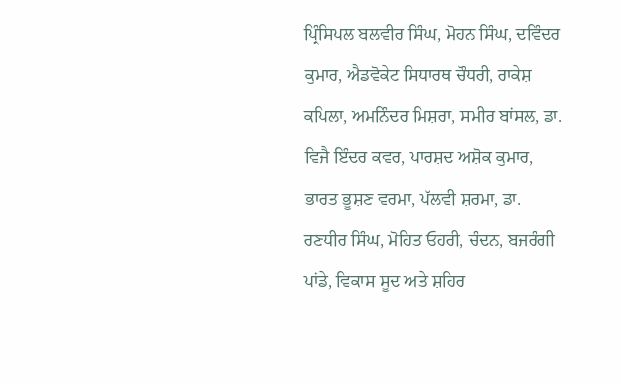ਪ੍ਰਿੰਸਿਪਲ ਬਲਵੀਰ ਸਿੰਘ, ਮੋਹਨ ਸਿੰਘ, ਦਵਿੰਦਰ ਕੁਮਾਰ, ਐਡਵੋਕੇਟ ਸਿਧਾਰਥ ਚੌਧਰੀ, ਰਾਕੇਸ਼ ਕਪਿਲਾ, ਅਮਨਿੰਦਰ ਮਿਸ਼ਰਾ, ਸਮੀਰ ਬਾਂਸਲ, ਡਾ. ਵਿਜੈ ਇੰਦਰ ਕਵਰ, ਪਾਰਸ਼ਦ ਅਸ਼ੋਕ ਕੁਮਾਰ, ਭਾਰਤ ਭੂਸ਼ਣ ਵਰਮਾ, ਪੱਲਵੀ ਸ਼ਰਮਾ, ਡਾ. ਰਣਧੀਰ ਸਿੰਘ, ਮੋਹਿਤ ਓਹਰੀ, ਚੰਦਨ, ਬਜਰੰਗੀ ਪਾਂਡੇ, ਵਿਕਾਸ ਸੂਦ ਅਤੇ ਸ਼ਹਿਰ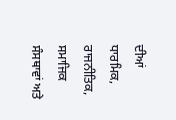ਦੀਆਂ ਧਾਰਮਿਕ, ਰਾਜਨੀਤਿਕ, ਸਮਾਜਿਕ ਸੰਸਥਾਵਾਂ ਅਤੇ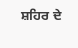ਸ਼ਹਿਰ ਦੇ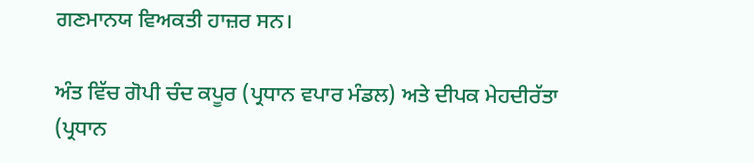ਗਣਮਾਨਯ ਵਿਅਕਤੀ ਹਾਜ਼ਰ ਸਨ।

ਅੰਤ ਵਿੱਚ ਗੋਪੀ ਚੰਦ ਕਪੂਰ (ਪ੍ਰਧਾਨ ਵਪਾਰ ਮੰਡਲ) ਅਤੇ ਦੀਪਕ ਮੇਹਦੀਰੱਤਾ (ਪ੍ਰਧਾਨ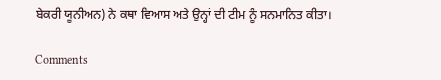ਬੇਕਰੀ ਯੂਨੀਅਨ) ਨੇ ਕਥਾ ਵਿਆਸ ਅਤੇ ਉਨ੍ਹਾਂ ਦੀ ਟੀਮ ਨੂੰ ਸਨਮਾਨਿਤ ਕੀਤਾ।

Comments